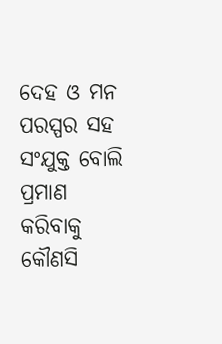ଦେହ ଓ ମନ ପରସ୍ପର ସହ ସଂଯୁକ୍ତ ବୋଲି ପ୍ରମାଣ କରିବାକୁ କୌଣସି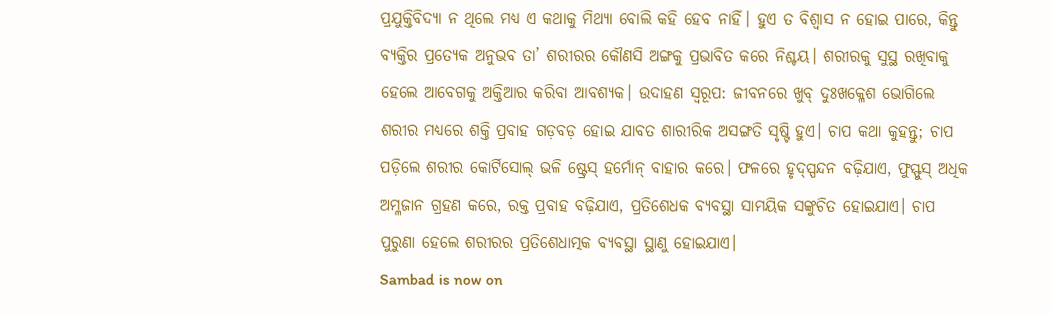ପ୍ରଯୁକ୍ତିବିଦ୍ୟା ନ ଥିଲେ ମଧ୍ୟ ଏ କଥାକୁ ମିଥ୍ୟା ବୋଲି କହି ହେବ ନାହିଁ। ହୁଏ ତ ବିଶ୍ୱାସ ନ ହୋଇ ପାରେ, କିନ୍ତୁ ବ୍ୟକ୍ତିର ପ୍ରତ୍ୟେକ ଅନୁଭବ ତା’ ଶରୀରର କୌଣସି ଅଙ୍ଗକୁ ପ୍ରଭାବିତ କରେ ନିଶ୍ଚୟ। ଶରୀରକୁ ସୁସ୍ଥ ରଖିବାକୁ ହେଲେ ଆବେଗକୁ ଅକ୍ତିଆର କରିବା ଆବଶ୍ୟକ। ଉଦାହଣ ସ୍ୱରୂପ: ଜୀବନରେ ଖୁବ୍ ଦୁଃଖକ୍ଳେଶ ଭୋଗିଲେ ଶରୀର ମଧ୍ୟରେ ଶକ୍ତି ପ୍ରବାହ ଗଡ଼ବଡ଼ ହୋଇ ଯାବତ ଶାରୀରିକ ଅସଙ୍ଗତି ସୃଷ୍ଟି ହୁଏ। ଚାପ କଥା କୁହନ୍ତୁ; ଚାପ ପଡ଼ିଲେ ଶରୀର କୋର୍ଟିସୋଲ୍ ଭଳି ଷ୍ଟ୍ରେସ୍ ହର୍ମୋନ୍ ବାହାର କରେ। ଫଳରେ ହୃଦ୍ସ୍ପନ୍ଦନ ବଢ଼ିଯାଏ, ଫୁସ୍ଫୁସ୍ ଅଧିକ ଅମ୍ଳଜାନ ଗ୍ରହଣ କରେ, ରକ୍ତ ପ୍ରବାହ ବଢ଼ିଯାଏ, ପ୍ରତିଶେଧକ ବ୍ୟବସ୍ଥା ସାମୟିକ ସଙ୍କୁଚିତ ହୋଇଯାଏ। ଚାପ ପୁରୁଣା ହେଲେ ଶରୀରର ପ୍ରତିଶେଧାତ୍ମକ ବ୍ୟବସ୍ଥା ସ୍ଥାଣୁ ହୋଇଯାଏ।
Sambad is now on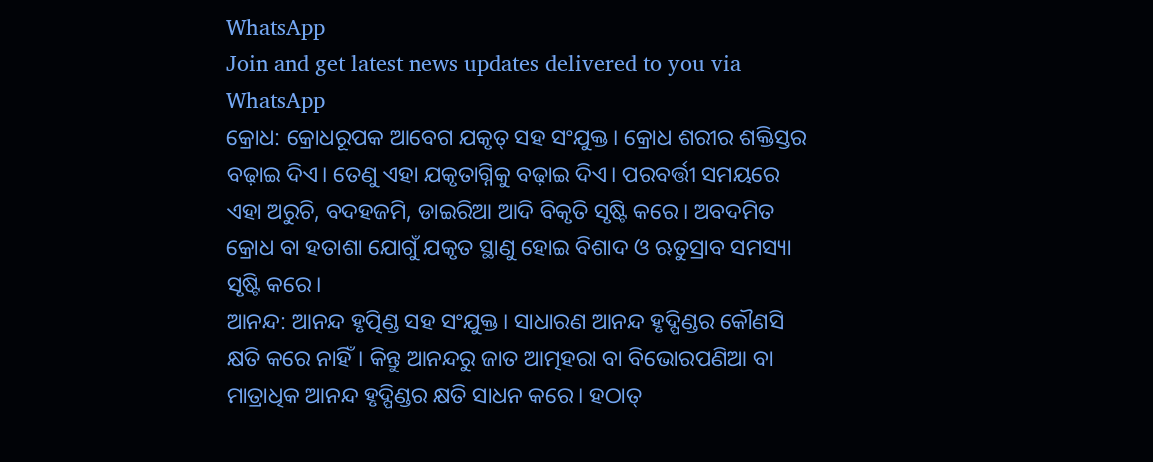WhatsApp
Join and get latest news updates delivered to you via WhatsApp
କ୍ରୋଧ: କ୍ରୋଧରୂପକ ଆବେଗ ଯକୃତ୍ ସହ ସଂଯୁକ୍ତ। କ୍ରୋଧ ଶରୀର ଶକ୍ତିସ୍ତର ବଢ଼ାଇ ଦିଏ। ତେଣୁ ଏହା ଯକୃତାଗ୍ନିକୁ ବଢ଼ାଇ ଦିଏ। ପରବର୍ତ୍ତୀ ସମୟରେ ଏହା ଅରୁଚି, ବଦହଜମି, ଡାଇରିଆ ଆଦି ବିକୃତି ସୃଷ୍ଟି କରେ। ଅବଦମିତ କ୍ରୋଧ ବା ହତାଶା ଯୋଗୁଁ ଯକୃତ ସ୍ଥାଣୁ ହୋଇ ବିଶାଦ ଓ ଋତୁସ୍ରାବ ସମସ୍ୟା ସୃଷ୍ଟି କରେ।
ଆନନ୍ଦ: ଆନନ୍ଦ ହୃତ୍ପିଣ୍ଡ ସହ ସଂଯୁକ୍ତ। ସାଧାରଣ ଆନନ୍ଦ ହୃଦ୍ପିଣ୍ଡର କୌଣସି କ୍ଷତି କରେ ନାହିଁ। କିନ୍ତୁ ଆନନ୍ଦରୁ ଜାତ ଆତ୍ମହରା ବା ବିଭୋରପଣିଆ ବା ମାତ୍ରାଧିକ ଆନନ୍ଦ ହୃଦ୍ପିଣ୍ଡର କ୍ଷତି ସାଧନ କରେ। ହଠାତ୍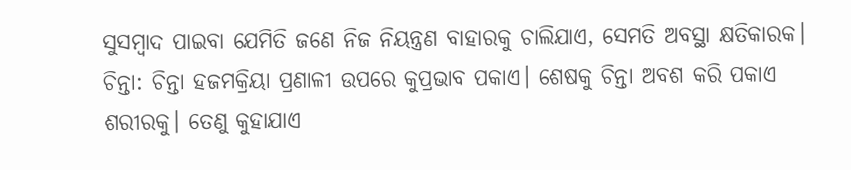ସୁସମ୍ବାଦ ପାଇବା ଯେମିତି ଜଣେ ନିଜ ନିୟନ୍ତ୍ରଣ ବାହାରକୁ ଚାଲିଯାଏ, ସେମତି ଅବସ୍ଥା କ୍ଷତିକାରକ।
ଚିନ୍ତା: ଚିନ୍ତା ହଜମକ୍ରିୟା ପ୍ରଣାଳୀ ଉପରେ କୁପ୍ରଭାବ ପକାଏ। ଶେଷକୁ ଚିନ୍ତା ଅବଶ କରି ପକାଏ ଶରୀରକୁ। ତେଣୁ କୁହାଯାଏ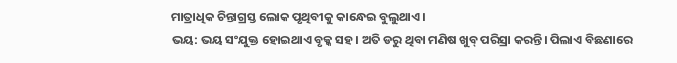ମାତ୍ରାଧିକ ଚିନ୍ତାଗ୍ରସ୍ତ ଲୋକ ପୃଥିବୀକୁ କାନ୍ଧେଇ ବୁଲୁଥାଏ।
ଭୟ: ଭୟ ସଂଯୁକ୍ତ ହୋଇଥାଏ ବୃକ୍କ ସହ। ଅତି ଡରୁ ଥିବା ମଣିଷ ଖୁବ୍ ପରିସ୍ରା କରନ୍ତି। ପିଲାଏ ବିଛଣାରେ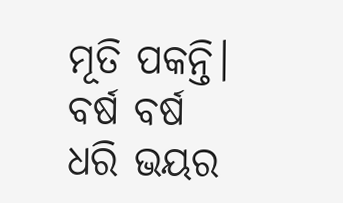ମୂତି ପକନ୍ତି। ବର୍ଷ ବର୍ଷ ଧରି ଭୟର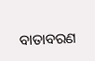ବାତାବରଣ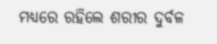ମଧ୍ୟରେ ରହିଲେ ଶରୀର ଦୁର୍ବଳ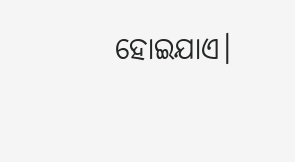ହୋଇଯାଏ।